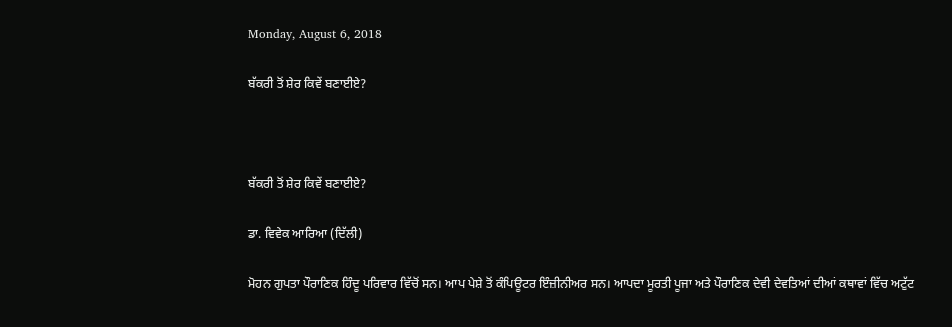Monday, August 6, 2018

ਬੱਕਰੀ ਤੋਂ ਸ਼ੇਰ ਕਿਵੇਂ ਬਣਾਈਏ?



ਬੱਕਰੀ ਤੋਂ ਸ਼ੇਰ ਕਿਵੇਂ ਬਣਾਈਏ?

ਡਾ. ਵਿਵੇਕ ਆਰਿਆ (ਦਿੱਲੀ)

ਮੋਹਨ ਗੁਪਤਾ ਪੌਰਾਣਿਕ ਹਿੰਦੂ ਪਰਿਵਾਰ ਵਿੱਚੋਂ ਸਨ। ਆਪ ਪੇਸ਼ੇ ਤੋਂ ਕੰਪਿਊਟਰ ਇੰਜ਼ੀਨੀਅਰ ਸਨ। ਆਪਦਾ ਮੂਰਤੀ ਪੂਜਾ ਅਤੇ ਪੌਰਾਣਿਕ ਦੇਵੀ ਦੇਵਤਿਆਂ ਦੀਆਂ ਕਥਾਵਾਂ ਵਿੱਚ ਅਟੁੱਟ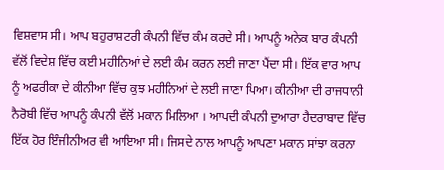ਵਿਸ਼ਵਾਸ ਸੀ। ਆਪ ਬਹੁਰਾਸ਼ਟਰੀ ਕੰਪਨੀ ਵਿੱਚ ਕੰਮ ਕਰਦੇ ਸੀ। ਆਪਨੂੰ ਅਨੇਕ ਬਾਰ ਕੰਪਨੀ ਵੱਲੋਂ ਵਿਦੇਸ਼ ਵਿੱਚ ਕਈ ਮਹੀਨਿਆਂ ਦੇ ਲਈ ਕੰਮ ਕਰਨ ਲਈ ਜਾਣਾ ਪੈਂਦਾ ਸੀ। ਇੱਕ ਵਾਰ ਆਪ ਨੂੰ ਅਫਰੀਕਾ ਦੇ ਕੀਨੀਆ ਵਿੱਚ ਕੁਝ ਮਹੀਨਿਆਂ ਦੇ ਲਈ ਜਾਣਾ ਪਿਆ। ਕੀਨੀਆ ਦੀ ਰਾਜਧਾਨੀ ਨੈਰੋਬੀ ਵਿੱਚ ਆਪਨੂੰ ਕੰਪਨੀ ਵੱਲੋਂ ਮਕਾਨ ਮਿਲਿਆ । ਆਪਦੀ ਕੰਪਨੀ ਦੁਆਰਾ ਹੈਦਰਾਬਾਦ ਵਿੱਚ ਇੱਕ ਹੋਰ ਇੰਜੀਨੀਅਰ ਵੀ ਆਇਆ ਸੀ। ਜਿਸਦੇ ਨਾਲ ਆਪਨੂੰ ਆਪਣਾ ਮਕਾਨ ਸਾਂਝਾ ਕਰਨਾ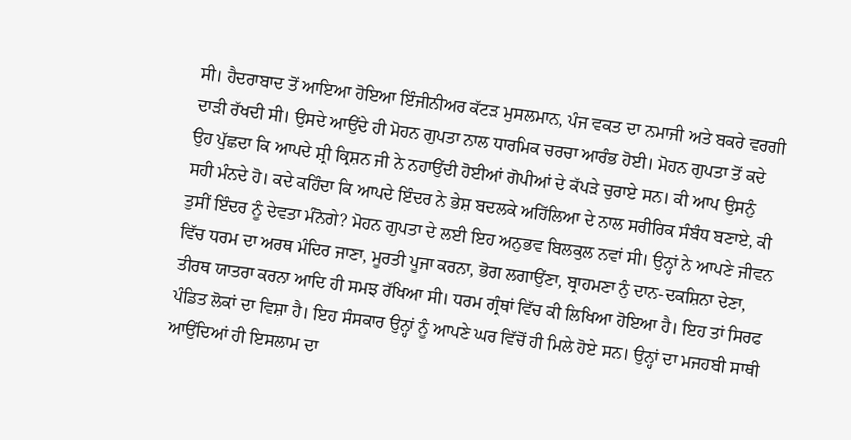ਸੀ। ਹੈਦਰਾਬਾਦ ਤੋਂ ਆਇਆ ਹੋਇਆ ਇੰਜੀਨੀਅਰ ਕੱਟੜ ਮੁਸਲਮਾਨ, ਪੰਜ ਵਕਤ ਦਾ ਨਮਾਜੀ ਅਤੇ ਬਕਰੇ ਵਰਗੀ ਦਾੜੀ ਰੱਖਦੀ ਸੀ। ਉਸਦੇ ਆਉਂਦੇ ਹੀ ਮੋਹਨ ਗੁਪਤਾ ਨਾਲ ਧਾਰਮਿਕ ਚਰਚਾ ਆਰੰਭ ਹੋਈ। ਮੋਹਨ ਗੁਪਤਾ ਤੋਂ ਕਦੇ ਉਹ ਪੁੱਛਦਾ ਕਿ ਆਪਦੇ ਸ਼੍ਰੀ ਕ੍ਰਿਸ਼ਨ ਜੀ ਨੇ ਨਹਾਉਂਦੀ ਹੋਈਆਂ ਗੋਪੀਆਂ ਦੇ ਕੱਪੜੇ ਚੁਰਾਏ ਸਨ। ਕੀ ਆਪ ਉਸਨੁੰ ਸਹੀ ਮੰਨਦੇ ਹੋ। ਕਦੇ ਕਹਿੰਦਾ ਕਿ ਆਪਦੇ ਇੰਦਰ ਨੇ ਭੇਸ਼ ਬਦਲਕੇ ਅਹਿੱਲਿਆ ਦੇ ਨਾਲ ਸਰੀਰਿਕ ਸੰਬੰਧ ਬਣਾਏ, ਕੀ ਤੁਸੀਂ ਇੰਦਰ ਨੂੰ ਦੇਵਤਾ ਮੰਨੋਗੇ? ਮੋਹਨ ਗੁਪਤਾ ਦੇ ਲਈ ਇਹ ਅਨੁਭਵ ਬਿਲਕੁਲ ਨਵਾਂ ਸੀ। ਉਨ੍ਹਾਂ ਨੇ ਆਪਣੇ ਜੀਵਨ ਵਿੱਚ ਧਰਮ ਦਾ ਅਰਥ ਮੰਦਿਰ ਜਾਣਾ, ਮੂਰਤੀ ਪੂਜਾ ਕਰਨਾ, ਭੋਗ ਲਗਾਉਂਣਾ, ਬ੍ਰਾਹਮਣਾ ਨੁੰ ਦਾਨ-ਦਕਸ਼ਿਨਾ ਦੇਣਾ, ਤੀਰਥ ਯਾਤਰਾ ਕਰਨਾ ਆਦਿ ਹੀ ਸਮਝ ਰੱਖਿਆ ਸੀ। ਧਰਮ ਗ੍ਰੰਥਾਂ ਵਿੱਚ ਕੀ ਲਿਖਿਆ ਹੋਇਆ ਹੈ। ਇਹ ਤਾਂ ਸਿਰਫ ਪੰਡਿਤ ਲੋਕਾਂ ਦਾ ਵਿਸ਼ਾ ਹੈ। ਇਹ ਸੰਸਕਾਰ ਉਨ੍ਹਾਂ ਨੂੰ ਆਪਣੇ ਘਰ ਵਿੱਚੋਂ ਹੀ ਮਿਲੇ ਹੋਏ ਸਨ। ਉਨ੍ਹਾਂ ਦਾ ਮਜਹਬੀ ਸਾਥੀ ਆਉਂਦਿਆਂ ਹੀ ਇਸਲਾਮ ਦਾ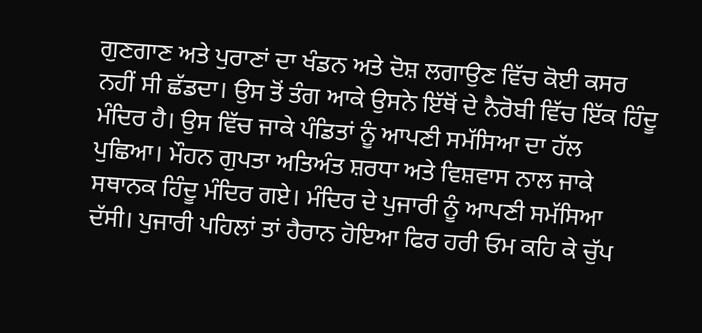ਗੁਣਗਾਣ ਅਤੇ ਪੁਰਾਣਾਂ ਦਾ ਖੰਡਨ ਅਤੇ ਦੋਸ਼ ਲਗਾਉਣ ਵਿੱਚ ਕੋਈ ਕਸਰ ਨਹੀਂ ਸੀ ਛੱਡਦਾ। ਉਸ ਤੋਂ ਤੰਗ ਆਕੇ ਉਸਨੇ ਇੱਥੋਂ ਦੇ ਨੈਰੋਬੀ ਵਿੱਚ ਇੱਕ ਹਿੰਦੂ ਮੰਦਿਰ ਹੈ। ਉਸ ਵਿੱਚ ਜਾਕੇ ਪੰਡਿਤਾਂ ਨੂੰ ਆਪਣੀ ਸਮੱਸਿਆ ਦਾ ਹੱਲ ਪੁਛਿਆ। ਮੌਹਨ ਗੁਪਤਾ ਅਤਿਅੰਤ ਸ਼ਰਧਾ ਅਤੇ ਵਿਸ਼ਵਾਸ ਨਾਲ ਜਾਕੇ ਸਥਾਨਕ ਹਿੰਦੂ ਮੰਦਿਰ ਗਏ। ਮੰਦਿਰ ਦੇ ਪੁਜਾਰੀ ਨੂੰ ਆਪਣੀ ਸਮੱਸਿਆ ਦੱਸੀ। ਪੁਜਾਰੀ ਪਹਿਲਾਂ ਤਾਂ ਹੈਰਾਨ ਹੋਇਆ ਫਿਰ ਹਰੀ ਓਮ ਕਹਿ ਕੇ ਚੁੱਪ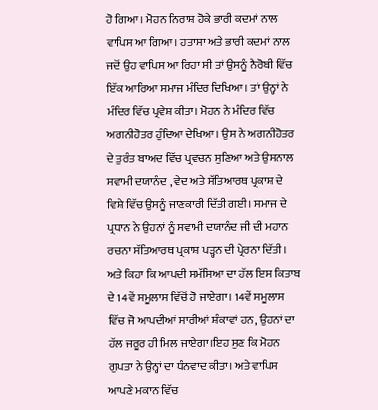ਹੋ ਗਿਆ। ਮੋਹਨ ਨਿਰਾਸ਼ ਹੋਕੇ ਭਾਰੀ ਕਦਮਾਂ ਨਾਲ ਵਾਪਿਸ ਆ ਗਿਆ। ਹਤਾਸਾ ਅਤੇ ਭਾਰੀ ਕਦਮਾਂ ਨਾਲ ਜਦੋਂ ਉਹ ਵਾਪਿਸ ਆ ਰਿਹਾ ਸੀ ਤਾਂ ਉਸਨੂੰ ਨੈਰੋਬੀ ਵਿੱਚ ਇੱਕ ਆਰਿਆ ਸਮਾਜ ਮੰਦਿਰ ਦਿਖਿਆ। ਤਾਂ ਉਨ੍ਹਾਂ ਨੇ ਮੰਦਿਰ ਵਿੱਚ ਪ੍ਰਵੇਸ਼ ਕੀਤਾ। ਮੋਹਨ ਨੇ ਮੰਦਿਰ ਵਿੱਚ ਅਗਨੀਹੋਤਰ ਹੁੰਦਿਆ ਦੇਖਿਆ। ਉਸ ਨੇ ਅਗਨੀਹੋਤਰ ਦੇ ਤੁਰੰਤ ਬਾਅਦ ਵਿੱਚ ਪ੍ਰਵਚਨ ਸੁਣਿਆ ਅਤੇ ਉਸਨਾਲ ਸਵਾਮੀ ਦਯਾਨੰਦ , ਵੇਦ ਅਤੇ ਸੱਤਿਆਰਥ ਪ੍ਰਕਾਸ਼ ਦੇ ਵਿਸ਼ੇ ਵਿੱਚ ਉਸਨੂੰ ਜਾਣਕਾਰੀ ਦਿੱਤੀ ਗਈ। ਸਮਾਜ ਦੇ ਪ੍ਰਧਾਨ ਨੇ ਉਹਨਾਂ ਨੂੰ ਸਵਾਮੀ ਦਯਾਨੰਦ ਜੀ ਦੀ ਮਹਾਨ ਰਚਨਾ ਸੱਤਿਆਰਥ ਪ੍ਰਕਾਸ਼ ਪੜ੍ਹਨ ਦੀ ਪ੍ਰੇਰਨਾ ਦਿੱਤੀ। ਅਤੇ ਕਿਹਾ ਕਿ ਆਪਦੀ ਸਮੱਸਿਆ ਦਾ ਹੱਲ ਇਸ ਕਿਤਾਬ ਦੇ 14ਵੇਂ ਸਮੂਲਾਸ ਵਿੱਚੋਂ ਹੋ ਜਾਏਗਾ। 14ਵੇਂ ਸਮੂਲਾਸ ਵਿੱਚ ਜੋ ਆਪਦੀਆਂ ਸਾਰੀਆਂ ਸ਼ੰਕਾਵਾਂ ਹਨ, ਉਹਨਾਂ ਦਾ ਹੱਲ ਜਰੂਰ ਹੀ ਮਿਲ ਜਾਏਗਾ।ਇਹ ਸੁਣ ਕਿ ਮੋਹਨ ਗੁਪਤਾ ਨੇ ਉਨ੍ਹਾਂ ਦਾ ਧੰਨਵਾਦ ਕੀਤਾ। ਅਤੇ ਵਾਪਿਸ ਆਪਣੇ ਮਕਾਨ ਵਿੱਚ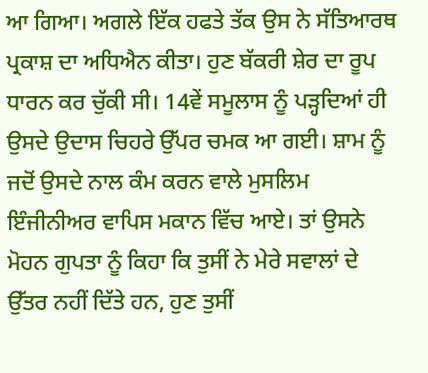ਆ ਗਿਆ। ਅਗਲੇ ਇੱਕ ਹਫਤੇ ਤੱਕ ਉਸ ਨੇ ਸੱਤਿਆਰਥ ਪ੍ਰਕਾਸ਼ ਦਾ ਅਧਿਐਨ ਕੀਤਾ। ਹੁਣ ਬੱਕਰੀ ਸ਼ੇਰ ਦਾ ਰੂਪ ਧਾਰਨ ਕਰ ਚੁੱਕੀ ਸੀ। 14ਵੇਂ ਸਮੂਲਾਸ ਨੂੰ ਪੜ੍ਹਦਿਆਂ ਹੀ ਉਸਦੇ ਉਦਾਸ ਚਿਹਰੇ ਉੱਪਰ ਚਮਕ ਆ ਗਈ। ਸ਼ਾਮ ਨੂੰ ਜਦੋਂ ਉਸਦੇ ਨਾਲ ਕੰਮ ਕਰਨ ਵਾਲੇ ਮੁਸਲਿਮ ਇੰਜੀਨੀਅਰ ਵਾਪਿਸ ਮਕਾਨ ਵਿੱਚ ਆਏ। ਤਾਂ ਉਸਨੇ ਮੋਹਨ ਗੁਪਤਾ ਨੂੰ ਕਿਹਾ ਕਿ ਤੁਸੀਂ ਨੇ ਮੇਰੇ ਸਵਾਲਾਂ ਦੇ ਉੱਤਰ ਨਹੀਂ ਦਿੱਤੇ ਹਨ, ਹੁਣ ਤੁਸੀਂ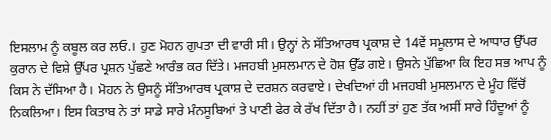ਇਸਲਾਮ ਨੂੰ ਕਬੂਲ ਕਰ ਲਓ.। ਹੁਣ ਮੋਹਨ ਗੁਪਤਾ ਦੀ ਵਾਰੀ ਸੀ। ਉਨ੍ਹਾਂ ਨੇ ਸੱਤਿਆਰਥ ਪ੍ਰਕਾਸ਼ ਦੇ 14ਵੇਂ ਸਮੂਲਾਸ ਦੇ ਆਧਾਰ ਉੱਪਰ ਕੁਰਾਨ ਦੇ ਵਿਸ਼ੇ ਉੱਪਰ ਪ੍ਰਸ਼ਨ ਪੁੱਛਣੇ ਆਰੰਭ ਕਰ ਦਿੱਤੇ। ਮਜਹਬੀ ਮੁਸਲਮਾਨ ਦੇ ਹੋਸ਼ ਉੱਡ ਗਏ। ਉਸਨੇ ਪੁੱਛਿਆ ਕਿ ਇਹ ਸਭ ਆਪ ਨੂੰ ਕਿਸ ਨੇ ਦੱਸਿਆ ਹੈ। ਮੋਹਨ ਨੇ ਉਸਨੂੰ ਸੱਤਿਆਰਥ ਪ੍ਰਕਾਸ਼ ਦੇ ਦਰਸ਼ਨ ਕਰਵਾਏ। ਦੇਖਦਿਆਂ ਹੀ ਮਜਹਬੀ ਮੁਸਲਮਾਨ ਦੇ ਮੂੰਹ ਵਿੱਚੋਂ ਨਿਕਲਿਆ। ਇਸ ਕਿਤਾਬ ਨੇ ਤਾਂ ਸਾਡੇ ਸਾਰੇ ਮੰਨਸੂਬਿਆਂ ਤੇ ਪਾਣੀ ਫੇਰ ਕੇ ਰੱਖ ਦਿੱਤਾ ਹੈ। ਨਹੀਂ ਤਾਂ ਹੁਣ ਤੱਕ ਅਸੀਂ ਸਾਰੇ ਹਿੰਦੂਆਂ ਨੂੰ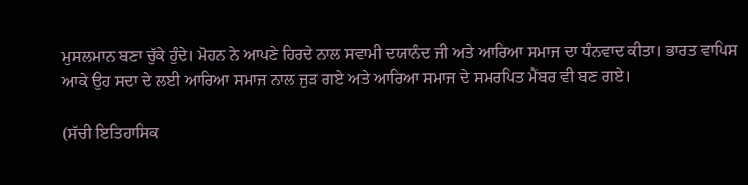ਮੁਸਲਮਾਨ ਬਣਾ ਚੁੱਕੇ ਹੁੰਦੇ। ਮੋਹਨ ਨੇ ਆਪਣੇ ਹਿਰਦੇ ਨਾਲ ਸਵਾਮੀ ਦਯਾਨੰਦ ਜੀ ਅਤੇ ਆਰਿਆ ਸਮਾਜ ਦਾ ਧੰਨਵਾਦ ਕੀਤਾ। ਭਾਰਤ ਵਾਪਿਸ ਆਕੇ ਉਹ ਸਦਾ ਦੇ ਲਈ ਆਰਿਆ ਸਮਾਜ ਨਾਲ ਜੁੜ ਗਏ ਅਤੇ ਆਰਿਆ ਸਮਾਜ ਦੇ ਸਮਰਪਿਤ ਮੈਂਬਰ ਵੀ ਬਣ ਗਏ।

(ਸੱਚੀ ਇਤਿਹਾਸਿਕ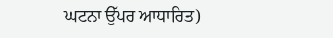ਘਟਨਾ ਉੱਪਰ ਆਧਾਰਿਤ)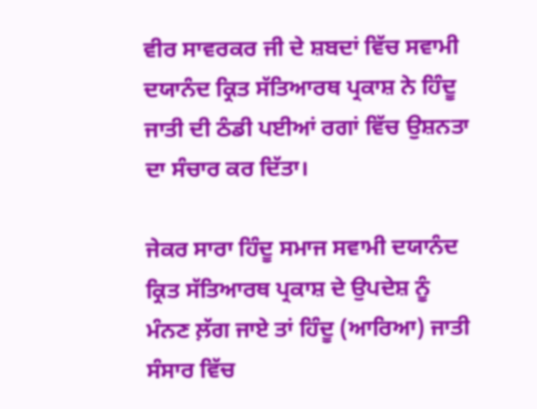ਵੀਰ ਸਾਵਰਕਰ ਜੀ ਦੇ ਸ਼ਬਦਾਂ ਵਿੱਚ ਸਵਾਮੀ ਦਯਾਨੰਦ ਕ੍ਰਿਤ ਸੱਤਿਆਰਥ ਪ੍ਰਕਾਸ਼ ਨੇ ਹਿੰਦੂ ਜਾਤੀ ਦੀ ਠੰਡੀ ਪਈਆਂ ਰਗਾਂ ਵਿੱਚ ਉਸ਼ਨਤਾ ਦਾ ਸੰਚਾਰ ਕਰ ਦਿੱਤਾ।

ਜੇਕਰ ਸਾਰਾ ਹਿੰਦੂ ਸਮਾਜ ਸਵਾਮੀ ਦਯਾਨੰਦ ਕ੍ਰਿਤ ਸੱਤਿਆਰਥ ਪ੍ਰਕਾਸ਼ ਦੇ ਉਪਦੇਸ਼ ਨੂੰ ਮੰਨਣ ਲ਼ੱਗ ਜਾਏ ਤਾਂ ਹਿੰਦੂ (ਆਰਿਆ) ਜਾਤੀ ਸੰਸਾਰ ਵਿੱਚ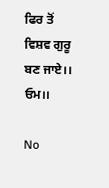ਫਿਰ ਤੋਂ ਵਿਸ਼ਵ ਗੁਰੂ ਬਣ ਜਾਏ।। ਓਮ।।

No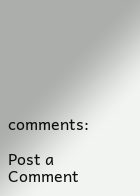comments:

Post a Comment